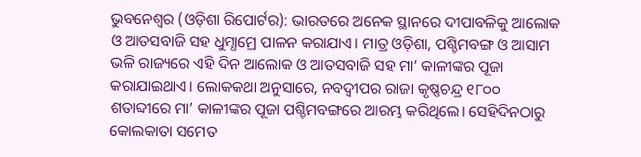ଭୁବନେଶ୍ୱର (ଓଡ଼ିଶା ରିପୋର୍ଟର): ଭାରତରେ ଅନେକ ସ୍ଥାନରେ ଦୀପାବଳିକୁ ଆଲୋକ ଓ ଆତସବାଜି ସହ ଧୁମ୍ଧାମ୍ରେ ପାଳନ କରାଯାଏ। ମାତ୍ର ଓଡ଼ିଶା, ପଶ୍ଚିମବଙ୍ଗ ଓ ଆସାମ ଭଳି ରାଜ୍ୟରେ ଏହି ଦିନ ଆଲୋକ ଓ ଆତସବାଜି ସହ ମା’ କାଳୀଙ୍କର ପୂଜା କରାଯାଇଥାଏ। ଲୋକକଥା ଅନୁସାରେ, ନବଦ୍ୱୀପର ରାଜା କୃଷ୍ଣଚନ୍ଦ୍ର ୧୮୦୦ ଶତାବ୍ଦୀରେ ମା’ କାଳୀଙ୍କର ପୂଜା ପଶ୍ଚିମବଙ୍ଗରେ ଆରମ୍ଭ କରିଥିଲେ। ସେହିଦିନଠାରୁ କୋଲକାତା ସମେତ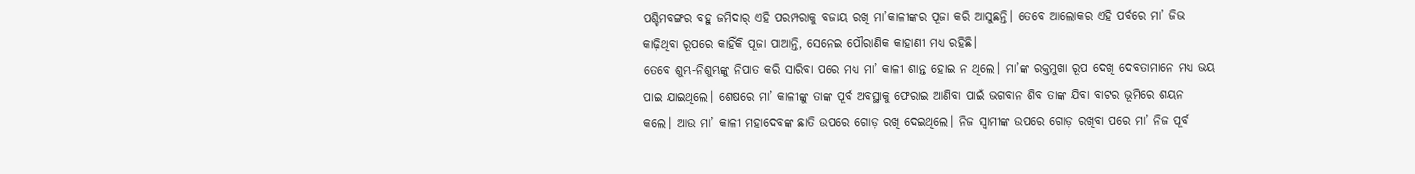ପଶ୍ଚିମବଙ୍ଗର ବହୁ ଜମିଦାର୍ ଏହି ପରମ୍ପରାକୁ ବଜାୟ ରଖି ମା’କାଳୀଙ୍କର ପୂଜା କରି ଆସୁଛନ୍ତି। ତେବେ ଆଲୋକର ଏହି ପର୍ବରେ ମା’ ଜିଭ କାଢ଼ିଥିବା ରୂପରେ କାହିଁକି ପୂଜା ପାଆନ୍ତି, ସେନେଇ ପୌରାଣିକ କାହାଣୀ ମଧ୍ୟ ରହିଛି।
ତେବେ ଶୁମ୍ଭ-ନିଶୁମ୍ଭଙ୍କୁ ନିପାତ କରି ସାରିବା ପରେ ମଧ୍ୟ ମା’ କାଳୀ ଶାନ୍ତ ହୋଇ ନ ଥିଲେ। ମା’ଙ୍କ ରକ୍ତମୁଖା ରୂପ ଦେଖି ଦେବତାମାନେ ମଧ୍ୟ ଭୟ ପାଇ ଯାଇଥିଲେ। ଶେଷରେ ମା’ କାଳୀଙ୍କୁ ତାଙ୍କ ପୂର୍ବ ଅବସ୍ଥାକୁ ଫେରାଇ ଆଣିବା ପାଇଁ ଭଗବାନ ଶିବ ତାଙ୍କ ଯିବା ବାଟର ଭୂମିରେ ଶୟନ କଲେ। ଆଉ ମା’ କାଳୀ ମହାଦେବଙ୍କ ଛାତି ଉପରେ ଗୋଡ଼ ରଖି ଦେଇଥିଲେ। ନିଜ ସ୍ୱାମୀଙ୍କ ଉପରେ ଗୋଡ଼ ରଖିବା ପରେ ମା’ ନିଜ ପୂର୍ବ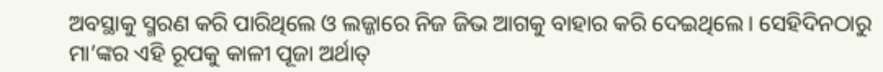ଅବସ୍ଥାକୁ ସ୍ମରଣ କରି ପାରିଥିଲେ ଓ ଲଜ୍ଜାରେ ନିଜ ଜିଭ ଆଗକୁ ବାହାର କରି ଦେଇଥିଲେ। ସେହିଦିନଠାରୁ ମା’ଙ୍କର ଏହି ରୂପକୁ କାଳୀ ପୂଜା ଅର୍ଥାତ୍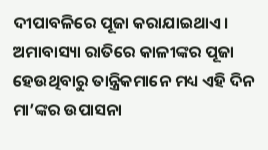ଦୀପାବଳିରେ ପୂଜା କରାଯାଇଥାଏ। ଅମାବାସ୍ୟା ରାତିରେ କାଳୀଙ୍କର ପୂଜା ହେଉଥିବାରୁ ତାନ୍ତ୍ରିକମାନେ ମଧ୍ୟ ଏହି ଦିନ ମା’ଙ୍କର ଉପାସନା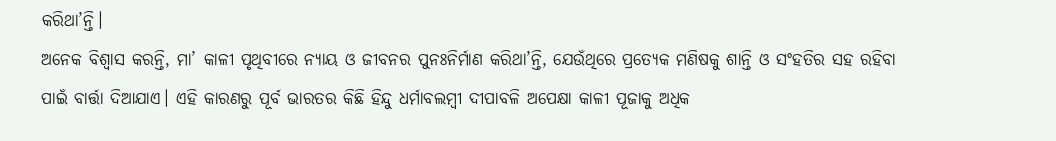କରିଥା’ନ୍ତି।
ଅନେକ ବିଶ୍ୱାସ କରନ୍ତି, ମା’ କାଳୀ ପୃଥିବୀରେ ନ୍ୟାୟ ଓ ଜୀବନର ପୁନଃନିର୍ମାଣ କରିଥା’ନ୍ତି, ଯେଉଁଥିରେ ପ୍ରତ୍ୟେକ ମଣିଷକୁ ଶାନ୍ତି ଓ ସଂହତିର ସହ ରହିବା ପାଇଁ ବାର୍ତ୍ତା ଦିଆଯାଏ। ଏହି କାରଣରୁ ପୂର୍ବ ଭାରତର କିଛି ହିନ୍ଦୁ ଧର୍ମାବଲମ୍ବୀ ଦୀପାବଳି ଅପେକ୍ଷା କାଳୀ ପୂଜାକୁ ଅଧିକ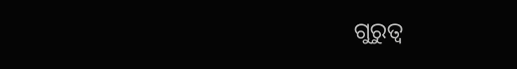ଗୁରୁତ୍ୱ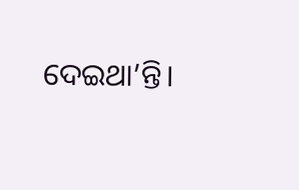ଦେଇଥା’ନ୍ତି।